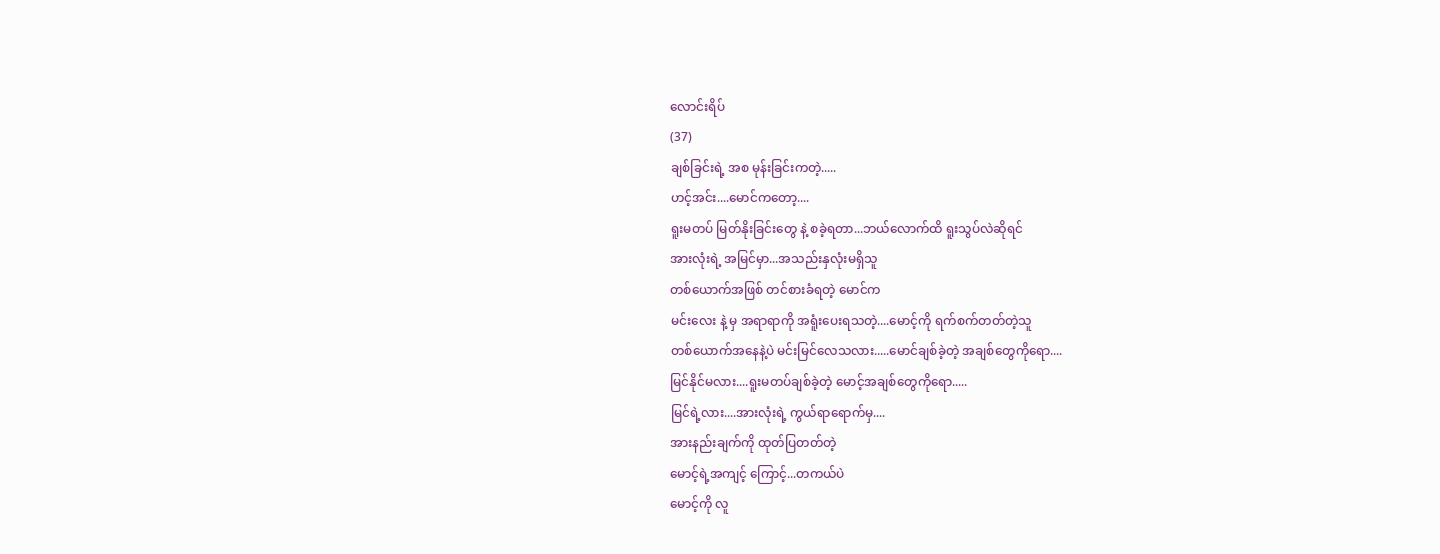လောင်းရိပ်
(37)
ချစ်ခြင်းရဲ့ အစ မုန်းခြင်းကတဲ့.....
ဟင့်အင်း....မောင်ကတော့....
ရူးမတပ် မြတ်နိုးခြင်းတွေ နဲ့ စခဲ့ရတာ...ဘယ်လောက်ထိ ရူးသွပ်လဲဆိုရင်
အားလုံးရဲ့ အမြင်မှာ...အသည်းနှလုံးမရှိသူ
တစ်ယောက်အဖြစ် တင်စားခံရတဲ့ မောင်က
မင်းလေး နဲ့ မှ အရာရာကို အရူံးပေးရသတဲ့....မောင့်ကို ရက်စက်တတ်တဲ့သူ
တစ်ယောက်အနေနဲ့ပဲ မင်းမြင်လေသလား.....မောင်ချစ်ခဲ့တဲ့ အချစ်တွေကိုရော....
မြင်နိုင်မလား....ရူးမတပ်ချစ်ခဲ့တဲ့ မောင့်အချစ်တွေကိုရော.....
မြင်ရဲ့လား....အားလုံးရဲ့ ကွယ်ရာရောက်မှ....
အားနည်းချက်ကို ထုတ်ပြတတ်တဲ့
မောင့်ရဲ့အကျင့် ကြောင့်...တကယ်ပဲ
မောင့်ကို လူ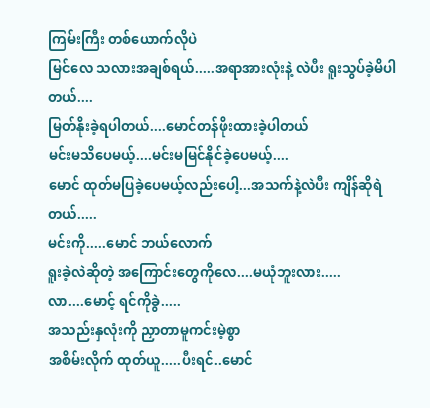ကြမ်းကြီး တစ်ယောက်လိုပဲ
မြင်လေ သလားအချစ်ရယ်.....အရာအားလုံးနဲ့ လဲပီး ရူးသွပ်ခဲ့မိပါတယ်....
မြတ်နိုးခဲ့ရပါတယ်....မောင်တန်ဖိုးထားခဲ့ပါတယ်
မင်းမသိပေမယ့်....မင်းမမြင်နိုင်ခဲ့ပေမယ့်....
မောင် ထုတ်မပြခဲ့ပေမယ့်လည်းပေါ့...အသက်နဲ့လဲပီး ကျိန်ဆိုရဲတယ်.....
မင်းကို.....မောင် ဘယ်လောက်
ရူးခဲ့လဲဆိုတဲ့ အကြောင်းတွေကိုလေ....မယုံဘူးလား.....
လာ....မောင့် ရင်ကိုခွဲ.....
အသည်းနှလုံးကို ညှာတာမူကင်းမဲ့စွာ
အစိမ်းလိုက် ထုတ်ယူ.....ပီးရင်..မောင်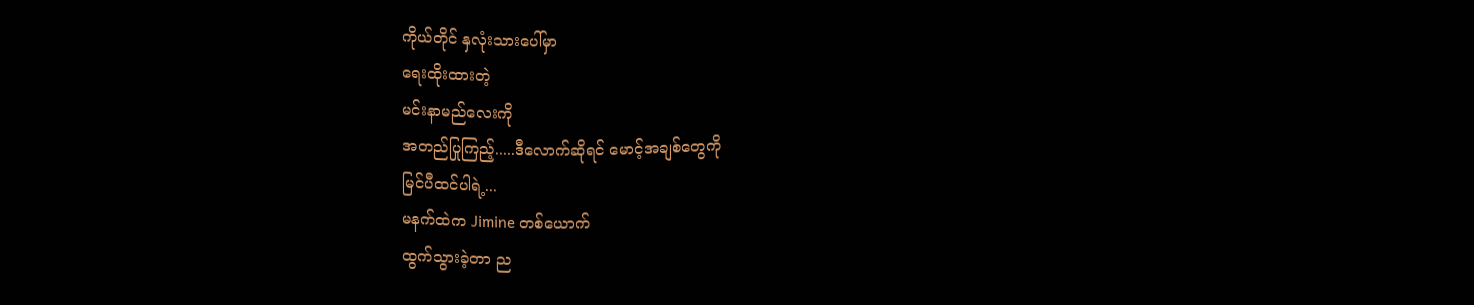ကိုယ်တိုင် နှလုံးသားပေါ်မှာ
ရေးထိုးထားတဲ့
မင်းနာမည်လေးကို
အတည်ပြုကြည့်.....ဒီလောက်ဆိုရင် မောင့်အချစ်တွေကို
မြင်ပီထင်ပါရဲ့...
မနက်ထဲက Jimine တစ်ယောက်
ထွက်သွားခဲ့တာ ည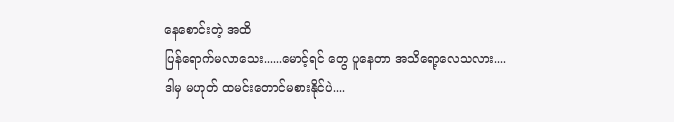နေစောင်းတဲ့ အထိ
ပြန်ရောက်မလာသေး......မောင့်ရင် တွေ ပူနေတာ အသိရော့လေသလား....
ဒါမှ မဟုတ် ထမင်းတောင်မစားနိုင်ပဲ....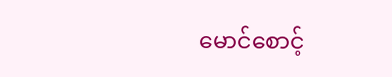မောင်စောင့်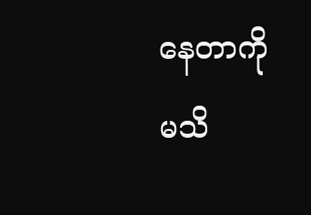နေတာကို
မသိ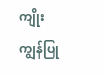ကျိုးကျွန်ပြု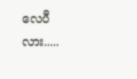လေပီလား.....